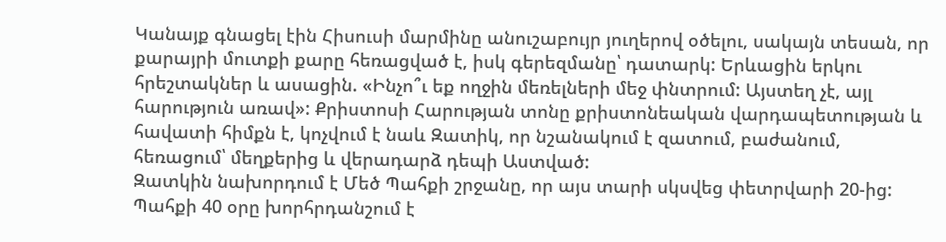Կանայք գնացել էին Հիսուսի մարմինը անուշաբույր յուղերով օծելու, սակայն տեսան, որ քարայրի մուտքի քարը հեռացված է, իսկ գերեզմանը՝ դատարկ: Երևացին երկու հրեշտակներ և ասացին. «Ինչո՞ւ եք ողջին մեռելների մեջ փնտրում: Այստեղ չէ, այլ հարություն առավ»: Քրիստոսի Հարության տոնը քրիստոնեական վարդապետության և հավատի հիմքն է, կոչվում է նաև Զատիկ, որ նշանակում է զատում, բաժանում, հեռացում՝ մեղքերից և վերադարձ դեպի Աստված:
Զատկին նախորդում է Մեծ Պահքի շրջանը, որ այս տարի սկսվեց փետրվարի 20-ից: Պահքի 40 օրը խորհրդանշում է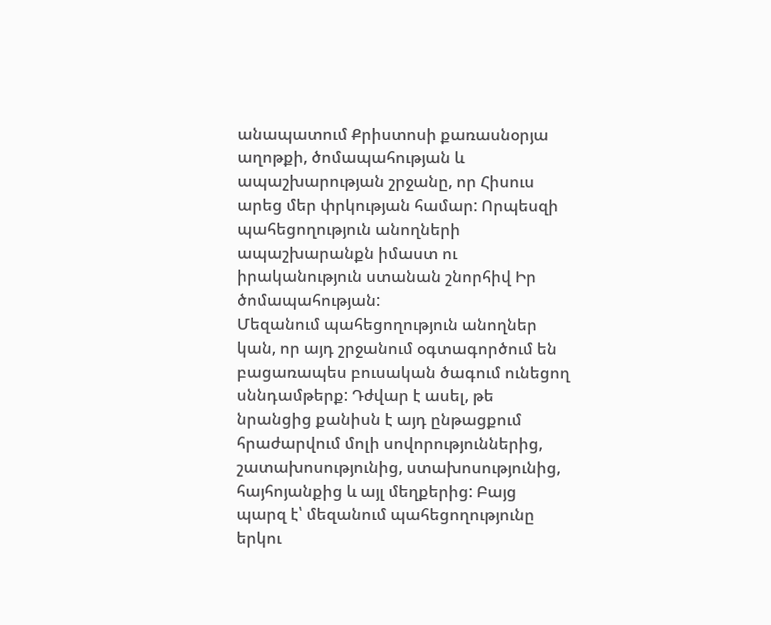անապատում Քրիստոսի քառասնօրյա աղոթքի, ծոմապահության և ապաշխարության շրջանը, որ Հիսուս արեց մեր փրկության համար: Որպեսզի պահեցողություն անողների ապաշխարանքն իմաստ ու իրականություն ստանան շնորհիվ Իր ծոմապահության:
Մեզանում պահեցողություն անողներ կան, որ այդ շրջանում օգտագործում են բացառապես բուսական ծագում ունեցող սննդամթերք: Դժվար է ասել, թե նրանցից քանիսն է այդ ընթացքում հրաժարվում մոլի սովորություններից, շատախոսությունից, ստախոսությունից, հայհոյանքից և այլ մեղքերից: Բայց պարզ է՝ մեզանում պահեցողությունը երկու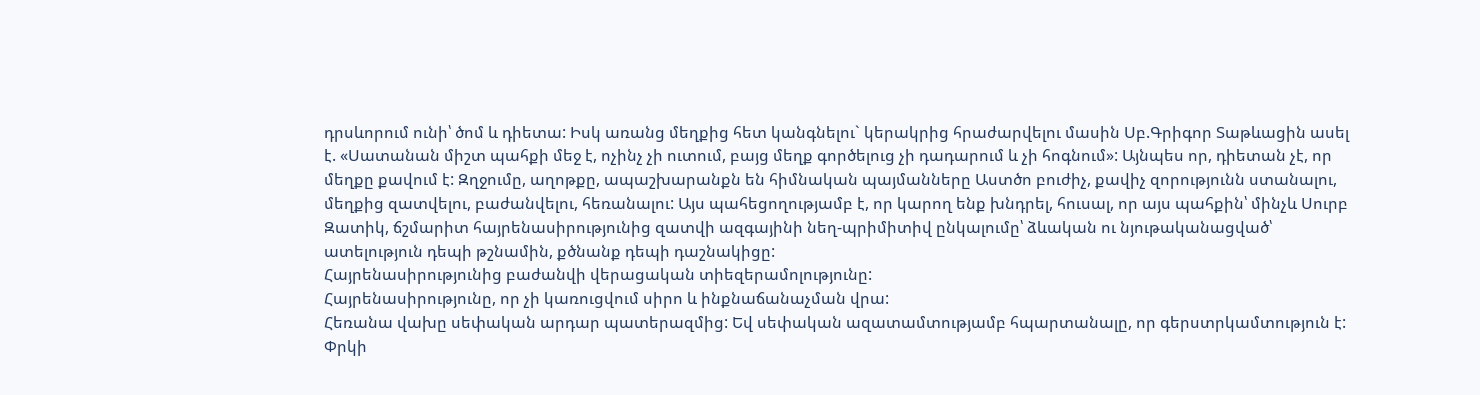դրսևորում ունի՝ ծոմ և դիետա: Իսկ առանց մեղքից հետ կանգնելու` կերակրից հրաժարվելու մասին Սբ.Գրիգոր Տաթևացին ասել է. «Սատանան միշտ պահքի մեջ է, ոչինչ չի ուտում, բայց մեղք գործելուց չի դադարում և չի հոգնում»: Այնպես որ, դիետան չէ, որ մեղքը քավում է: Զղջումը, աղոթքը, ապաշխարանքն են հիմնական պայմանները Աստծո բուժիչ, քավիչ զորությունն ստանալու, մեղքից զատվելու, բաժանվելու, հեռանալու: Այս պահեցողությամբ է, որ կարող ենք խնդրել, հուսալ, որ այս պահքին՝ մինչև Սուրբ Զատիկ, ճշմարիտ հայրենասիրությունից զատվի ազգայինի նեղ-պրիմիտիվ ընկալումը՝ ձևական ու նյութականացված՝ ատելություն դեպի թշնամին, քծնանք դեպի դաշնակիցը:
Հայրենասիրությունից բաժանվի վերացական տիեզերամոլությունը:
Հայրենասիրությունը, որ չի կառուցվում սիրո և ինքնաճանաչման վրա:
Հեռանա վախը սեփական արդար պատերազմից: Եվ սեփական ազատամտությամբ հպարտանալը, որ գերստրկամտություն է:
Փրկի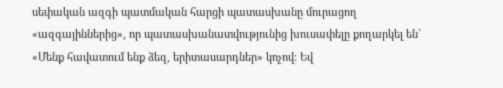սեփական ազգի պատմական հարցի պատասխանը մուրացող «ազգայիններից», որ պատասխանատվությունից խուսափելը քողարկել են` «Մենք հավատում ենք ձեզ, երիտասարդներ» կոչով: Եվ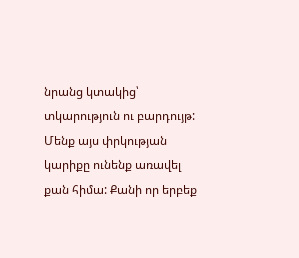նրանց կտակից՝ տկարություն ու բարդույթ:
Մենք այս փրկության կարիքը ունենք առավել քան հիմա: Քանի որ երբեք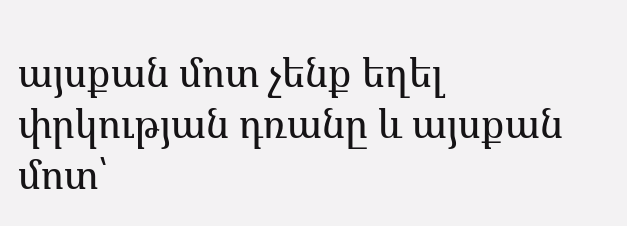այսքան մոտ չենք եղել փրկության դռանը և այսքան մոտ՝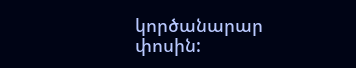կործանարար փոսին: